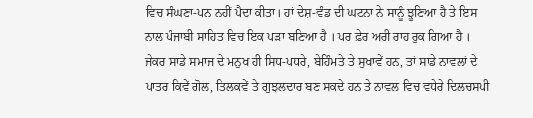ਵਿਚ ਸੰਘਣਾ-ਪਨ ਨਹੀਂ ਪੈਦਾ ਕੀਤਾ। ਹਾਂ ਦੇਸ਼-ਵੰਡ ਦੀ ਘਟਨਾ ਨੇ ਸਾਨੂੰ ਝੂਣਿਆ ਹੈ ਤੇ ਇਸ ਨਾਲ ਪੰਜਾਬੀ ਸਾਹਿਤ ਵਿਚ ਇਕ ਪੜਾ ਬਣਿਆ ਹੈ । ਪਰ ਫ਼ੇਰ ਅਰੀ ਰਾਹ ਰੁਕ ਗਿਆ ਹੈ । ਜੇਕਰ ਸਾਡੇ ਸਮਾਜ ਦੇ ਮਨੁਖ ਹੀ ਸਿਧ-ਪਧਰੇ, ਬੇਹਿੰਮਤੇ ਤੇ ਸੁਖਾਵੇਂ ਹਨ, ਤਾਂ ਸਾਡੇ ਨਾਵਲਾਂ ਦੇ ਪਾਤਰ ਕਿਵੇਂ ਗੋਲ, ਤਿਲਕਵੇਂ ਤੇ ਗੁਝਲਦਾਰ ਬਣ ਸਕਦੇ ਹਨ ਤੇ ਨਾਵਲ ਵਿਚ ਵਧੇਰੇ ਦਿਲਚਸਪੀ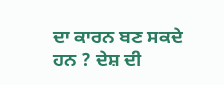ਦਾ ਕਾਰਨ ਬਣ ਸਕਦੇ ਹਨ ? ਦੇਸ਼ ਦੀ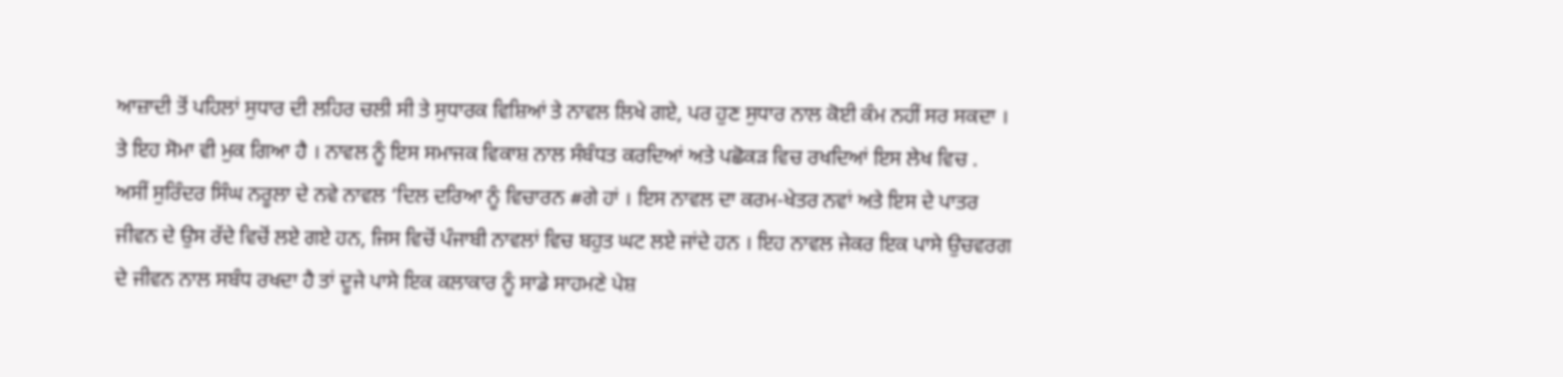ਆਜ਼ਾਦੀ ਤੋਂ ਪਹਿਲਾਂ ਸੁਧਾਰ ਦੀ ਲਹਿਰ ਚਲੀ ਸੀ ਤੇ ਸੁਧਾਰਕ ਵਿਸ਼ਿਆਂ ਤੇ ਨਾਵਲ ਲਿਖੇ ਗਏ, ਪਰ ਹੁਣ ਸੁਧਾਰ ਨਾਲ ਕੋਈ ਕੰਮ ਨਹੀਂ ਸਰ ਸਕਦਾ । ਤੇ ਇਹ ਸੋਮਾ ਵੀ ਮੁਕ ਗਿਆ ਹੈ । ਨਾਵਲ ਨੂੰ ਇਸ ਸਮਾਜਕ ਵਿਕਾਸ਼ ਨਾਲ ਸੰਬੰਧਤ ਕਰਦਿਆਂ ਅਤੇ ਪਛੋਕੜ ਵਿਚ ਰਖਦਿਆਂ ਇਸ ਲੇਖ ਵਿਚ . ਅਸੀਂ ਸੁਰਿੰਦਰ ਸਿੰਘ ਨਰੂਲਾ ਦੇ ਨਵੇ ਨਾਵਲ ‘ਦਿਲ ਦਰਿਆ ਨੂੰ ਵਿਚਾਰਨ #ਗੇ ਹਾਂ । ਇਸ ਨਾਵਲ ਦਾ ਕਰਮ-ਖੇਤਰ ਨਵਾਂ ਅਤੇ ਇਸ ਦੇ ਪਾਤਰ ਜੀਵਨ ਦੇ ਉਸ ਰੱਦੇ ਵਿਚੋਂ ਲਏ ਗਏ ਹਨ, ਜਿਸ ਵਿਚੋਂ ਪੰਜਾਬੀ ਨਾਵਲਾਂ ਵਿਚ ਬਹੁਤ ਘਟ ਲਏ ਜਾਂਦੇ ਹਨ । ਇਹ ਨਾਵਲ ਜੇਕਰ ਇਕ ਪਾਸੇ ਉਚਵਰਗ ਦੇ ਜੀਵਨ ਨਾਲ ਸਬੰਧ ਰਖਦਾ ਹੈ ਤਾਂ ਦੂਜੇ ਪਾਸੇ ਇਕ ਕਲਾਕਾਰ ਨੂੰ ਸਾਡੇ ਸਾਹਮਣੇ ਪੇਸ਼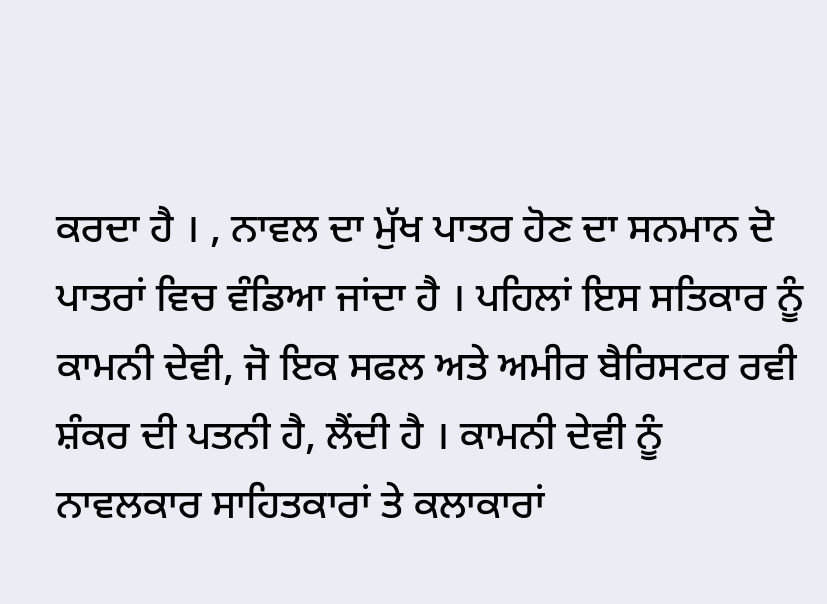ਕਰਦਾ ਹੈ । , ਨਾਵਲ ਦਾ ਮੁੱਖ ਪਾਤਰ ਹੋਣ ਦਾ ਸਨਮਾਨ ਦੋ ਪਾਤਰਾਂ ਵਿਚ ਵੰਡਿਆ ਜਾਂਦਾ ਹੈ । ਪਹਿਲਾਂ ਇਸ ਸਤਿਕਾਰ ਨੂੰ ਕਾਮਨੀ ਦੇਵੀ, ਜੋ ਇਕ ਸਫਲ ਅਤੇ ਅਮੀਰ ਬੈਰਿਸਟਰ ਰਵੀ ਸ਼ੰਕਰ ਦੀ ਪਤਨੀ ਹੈ, ਲੈਂਦੀ ਹੈ । ਕਾਮਨੀ ਦੇਵੀ ਨੂੰ ਨਾਵਲਕਾਰ ਸਾਹਿਤਕਾਰਾਂ ਤੇ ਕਲਾਕਾਰਾਂ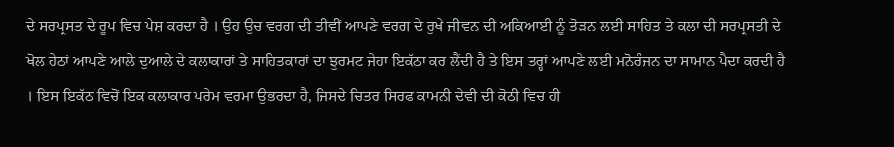ਦੇ ਸਰਪ੍ਰਸਤ ਦੇ ਰੂਪ ਵਿਚ ਪੇਸ਼ ਕਰਦਾ ਹੈ । ਉਹ ਉਚ ਵਰਗ ਦੀ ਤੀਵੀਂ ਆਪਣੇ ਵਰਗ ਦੇ ਰੁਖੇ ਜੀਵਨ ਦੀ ਅਕਿਆਈ ਨੂੰ ਤੋੜਨ ਲਈ ਸਾਹਿਤ ਤੇ ਕਲਾ ਦੀ ਸਰਪ੍ਰਸਤੀ ਦੇ ਖੋਲ ਹੇਠਾਂ ਆਪਣੇ ਆਲੇ ਦੁਆਲੇ ਦੇ ਕਲਾਕਾਰਾਂ ਤੇ ਸਾਹਿਤਕਾਰਾਂ ਦਾ ਝੁਰਮਟ ਜੇਹਾ ਇਕੱਠਾ ਕਰ ਲੈਂਦੀ ਹੈ ਤੇ ਇਸ ਤਰ੍ਹਾਂ ਆਪਣੇ ਲਈ ਮਨੋਰੰਜਨ ਦਾ ਸਾਮਾਨ ਪੈਦਾ ਕਰਦੀ ਹੈ । ਇਸ ਇਕੱਠ ਵਿਚੋਂ ਇਕ ਕਲਾਕਾਰ ਪਰੇਮ ਵਰਮਾ ਉਭਰਦਾ ਹੈ, ਜਿਸਦੇ ਚਿਤਰ ਸਿਰਫ ਕਾਮਨੀ ਦੇਵੀ ਦੀ ਕੋਠੀ ਵਿਚ ਹੀ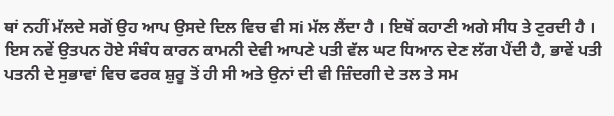ਥਾਂ ਨਹੀਂ ਮੱਲਦੇ ਸਗੋਂ ਉਹ ਆਪ ਉਸਦੇ ਦਿਲ ਵਿਚ ਵੀ ਸi ਮੱਲ ਲੈਂਦਾ ਹੈ । ਇਥੋਂ ਕਹਾਣੀ ਅਗੇ ਸੀਧ ਤੇ ਟੁਰਦੀ ਹੈ । ਇਸ ਨਵੇਂ ਉਤਪਨ ਹੋਏ ਸੰਬੰਧ ਕਾਰਨ ਕਾਮਨੀ ਦੇਵੀ ਆਪਣੇ ਪਤੀ ਵੱਲ ਘਟ ਧਿਆਨ ਦੇਣ ਲੱਗ ਪੈਂਦੀ ਹੈ, ਭਾਵੇਂ ਪਤੀ ਪਤਨੀ ਦੇ ਸੁਭਾਵਾਂ ਵਿਚ ਫਰਕ ਸ਼ੁਰੂ ਤੋਂ ਹੀ ਸੀ ਅਤੇ ਉਨਾਂ ਦੀ ਵੀ ਜ਼ਿੰਦਗੀ ਦੇ ਤਲ ਤੇ ਸਮ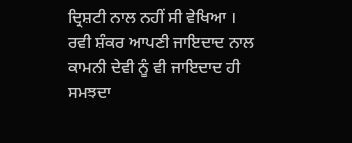ਦ੍ਰਿਸ਼ਟੀ ਨਾਲ ਨਹੀਂ ਸੀ ਵੇਖਿਆ । ਰਵੀ ਸ਼ੰਕਰ ਆਪਣੀ ਜਾਇਦਾਦ ਨਾਲ ਕਾਮਨੀ ਦੇਵੀ ਨੂੰ ਵੀ ਜਾਇਦਾਦ ਹੀ ਸਮਝਦਾ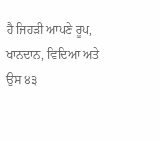ਹੈ ਜਿਹੜੀ ਆਪਣੇ ਰੂਪ, ਖਾਨਦਾਨ, ਵਿਦਿਆ ਅਤੇ ਉਸ ੪੩